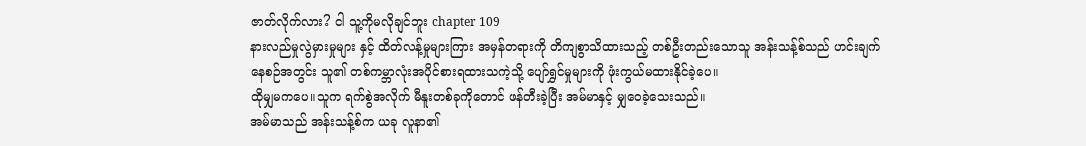ဇာတ်လိုက်လား? ငါ သူ့ကိုမလိုချင်ဘူး chapter 109
နားလည်မှုလွဲမှားမှုများ နှင့် ထိတ်လန့်မှုများကြား အမှန်တရားကို တိကျစွာသိထားသည့် တစ်ဦးတည်းသောသူ အန်းသန့်စ်သည် ဟင်းချက်နေစဉ်အတွင်း သူ၏ တစ်ကမ္ဘာလုံးအပိုင်စားရထားသကဲ့သို့ ပျော်ရွှင်မှုများကို ဖုံးကွယ်မထားနိုင်ခဲ့ပေ။
ထိုမျှမကပေ။သူက ရက်စွဲအလိုက် မီနူးတစ်ခုကိုတောင် ဖန်တီးခဲ့ပြီး အမ်မာနှင့် မျှဝေခဲ့သေးသည်။
အမ်မာသည် အန်းသန့်စ်က ယခု လူနာ၏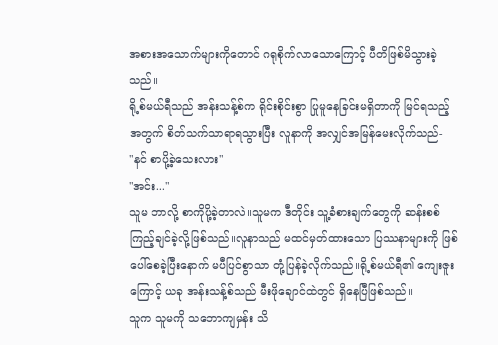အစားအသောက်များကိုတောင် ဂရုစိုက်လာသောကြောင့် ပီတိဖြစ်မိသွားခဲ့သည်။
ရို့စ်မယ်ရီသည် အန်းသန့်စ်က ရိုင်းစိုင်းစွာ ပြုမူနေခြင်းမရှိတာကို မြင်ရသည့်အတွက် စိတ်သက်သာရာရသွားပြီး လူနာကို အလျှင်အမြန်မေးလိုက်သည်-
"နင် စာပို့ခဲ့သေးလား"
"အင်း..."
သူမ ဘာလို့ စာကိုပို့ခဲ့တာလဲ။သူမက ဒီတိုင်း သူ့ခံစားချက်တွေကို ဆန်းစစ်ကြည့်ချင်ခဲ့လို့ဖြစ်သည်။လူနာသည် မထင်မှတ်ထားသော ပြဿနာများကို ဖြစ်ပေါ်စေခဲ့ပြီးနောက် မပီပြင်စွာသာ တုံ့ပြန်ခဲ့လိုက်သည်။ရို့စ်မယ်ရီ၏ ကျေးဇူးကြောင့် ယခု အန်းသန့်စ်သည် မီးဖိုချောင်ထဲတွင် ရှိနေပြီဖြစ်သည်။
သူက သူမကို သဘောကျမှန်း သိ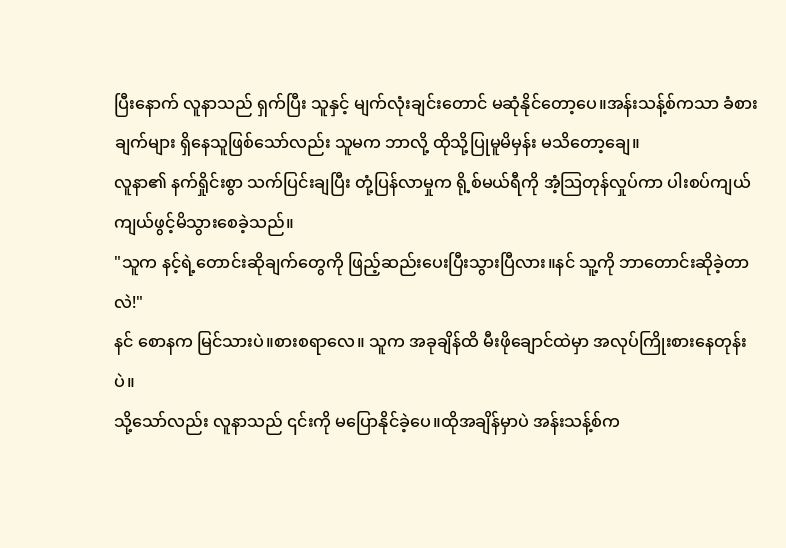ပြီးနောက် လူနာသည် ရှက်ပြီး သူနှင့် မျက်လုံးချင်းတောင် မဆုံနိုင်တော့ပေ။အန်းသန့်စ်ကသာ ခံစားချက်များ ရှိနေသူဖြစ်သော်လည်း သူမက ဘာလို့ ထိုသို့ပြုမူမိမှန်း မသိတော့ချေ။
လူနာ၏ နက်ရှိုင်းစွာ သက်ပြင်းချပြီး တုံ့ပြန်လာမှုက ရို့စ်မယ်ရီကို အံ့သြတုန်လှုပ်ကာ ပါးစပ်ကျယ်ကျယ်ဖွင့်မိသွားစေခဲ့သည်။
"သူက နင့်ရဲ့တောင်းဆိုချက်တွေကို ဖြည့်ဆည်းပေးပြီးသွားပြီလား။နင် သူ့ကို ဘာတောင်းဆိုခဲ့တာလဲ!"
နင် စောနက မြင်သားပဲ။စားစရာလေ။ သူက အခုချိန်ထိ မီးဖိုချောင်ထဲမှာ အလုပ်ကြိုးစားနေတုန်းပဲ။
သို့သော်လည်း လူနာသည် ၎င်းကို မပြောနိုင်ခဲ့ပေ။ထိုအချိန်မှာပဲ အန်းသန့်စ်က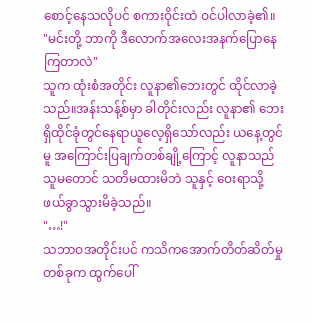စောင့်နေသလိုပင် စကားဝိုင်းထဲ ဝင်ပါလာခဲ့၏။
"မင်းတို့ ဘာကို ဒီလောက်အလေးအနက်ပြောနေကြတာလဲ"
သူက ထုံးစံအတိုင်း လူနာ၏ဘေးတွင် ထိုင်လာခဲ့သည်။အန်းသန့်စ်မှာ ခါတိုင်းလည်း လူနာ၏ ဘေးရှိထိုင်ခုံတွင်နေရာယူလေ့ရှိသော်လည်း ယနေ့တွင်မူ အကြောင်းပြချက်တစ်ချို့ကြောင့် လူနာသည် သူမတောင် သတိမထားမိဘဲ သူနှင့် ဝေးရာသို့ ဖယ်ခွာသွားမိခဲ့သည်။
"…!"
သဘာဝအတိုင်းပင် ကသိကအောက်တိတ်ဆိတ်မှုတစ်ခုက ထွက်ပေါ်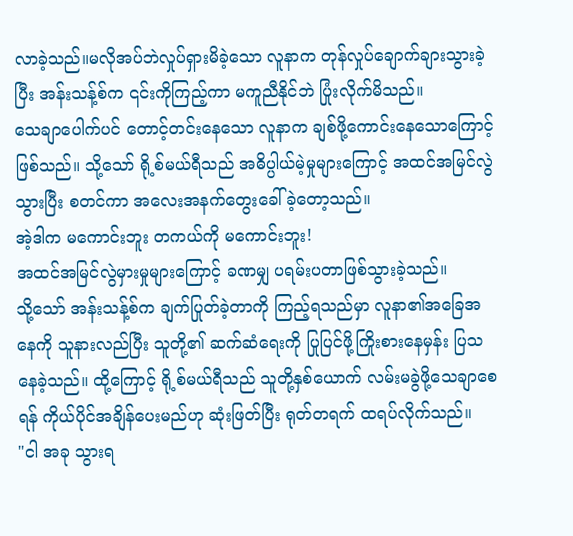လာခဲ့သည်။မလိုအပ်ဘဲလှုပ်ရှားမိခဲ့သော လူနာက တုန်လှုပ်ချောက်ချားသွားခဲ့ပြီး အန်းသန့်စ်က ၎င်းကိုကြည့်ကာ မကူညီနိုင်ဘဲ ပြုံးလိုက်မိသည်။
သေချာပေါက်ပင် တောင့်တင်းနေသော လူနာက ချစ်ဖို့ကောင်းနေသောကြောင့်ဖြစ်သည်။ သို့သော် ရို့စ်မယ်ရီသည် အဓိပ္ပါယ်မဲ့မှုများကြောင့် အထင်အမြင်လွဲသွားပြီး စတင်ကာ အလေးအနက်တွေးခေါ်ခဲ့တော့သည်။
အဲ့ဒါက မကောင်းဘူး တကယ်ကို မကောင်းဘူး!
အထင်အမြင်လွဲမှားမှုများကြောင့် ခဏမျှ ပရမ်းပတာဖြစ်သွားခဲ့သည်။
သို့သော် အန်းသန့်စ်က ချက်ပြုတ်ခဲ့တာကို ကြည့်ရသည်မှာ လူနာ၏အခြေအနေကို သူနားလည်ပြီး သူတို့၏ ဆက်ဆံရေးကို ပြုပြင်ဖို့ကြိုးစားနေမှန်း ပြသနေခဲ့သည်။ ထို့ကြောင့် ရို့စ်မယ်ရီသည် သူတို့နှစ်ယောက် လမ်းမခွဲဖို့သေချာစေရန် ကိုယ်ပိုင်အချိန်ပေးမည်ဟု ဆုံးဖြတ်ပြီး ရုတ်တရက် ထရပ်လိုက်သည်။
"ငါ အခု သွားရ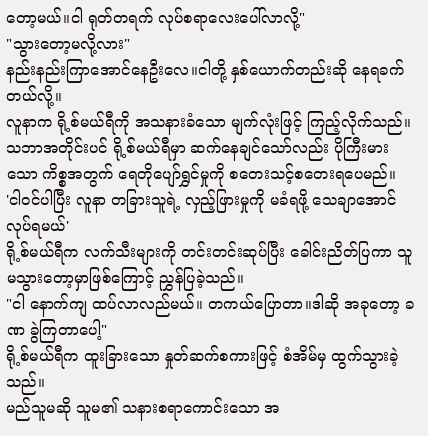တော့မယ်။ငါ ရုတ်တရက် လုပ်စရာလေးပေါ်လာလို့"
"သွားတော့မလို့လား"
နည်းနည်းကြာအောင်နေဦးလေ။ငါတို့ နှစ်ယောက်တည်းဆို နေရခက်တယ်လို့။
လူနာက ရို့စ်မယ်ရီကို အသနားခံသော မျက်လုံးဖြင့် ကြည့်လိုက်သည်။
သဘာအတိုင်းပင် ရို့စ်မယ်ရီမှာ ဆက်နေချင်သော်လည်း ပိုကြီးမားသော ကိစ္စအတွက် ရေတိုပျော်ရွှင်မှုကို စတေးသင့်စတေးရပေမည်။
'ငါဝင်ပါပြီး လူနာ တခြားသူရဲ့ လှည့်ဖြားမှုကို မခံရဖို့ သေချာအောင်လုပ်ရမယ်'
ရို့စ်မယ်ရီက လက်သီးများကို တင်းတင်းဆုပ်ပြီး ခေါင်းညိတ်ပြကာ သူမသွားတော့မှာဖြစ်ကြောင့် ညွှန်ပြခဲ့သည်။
"ငါ နောက်ကျ ထပ်လာလည်မယ်။ တကယ်ပြောတာ။ဒါဆို အခုတော့ ခဏ ခွဲကြတာပေါ့"
ရို့စ်မယ်ရီက ထူးခြားသော နှုတ်ဆက်စကားဖြင့် စံအိမ်မှ ထွက်သွားခဲ့သည်။
မည်သူမဆို သူမ၏ သနားစရာကောင်းသော အ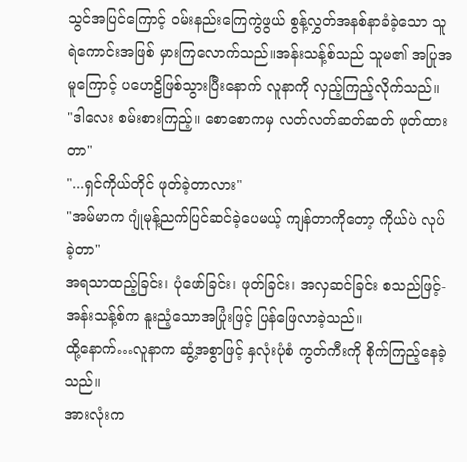သွင်အပြင်ကြောင့် ဝမ်းနည်းကြေကွဲဖွယ် စွန့်လွှတ်အနစ်နာခံခဲ့သော သူရဲကောင်းအဖြစ် မှားကြလောက်သည်။အန်းသန့်စ်သည် သူမ၏ အပြုအမူကြောင့် ပဟေဠိဖြစ်သွားပြီးနောက် လူနာကို လှည့်ကြည့်လိုက်သည်။
"ဒါလေး စမ်းစားကြည့်။ စောစောကမှ လတ်လတ်ဆတ်ဆတ် ဖုတ်ထားတာ"
"...ရှင်ကိုယ်တိုင် ဖုတ်ခဲ့တာလား"
"အမ်မာက ဂျုံမုန့်ညက်ပြင်ဆင်ခဲ့ပေမယ့် ကျန်တာကိုတော့ ကိုယ်ပဲ လုပ်ခဲ့တာ"
အရသာထည့်ခြင်း၊ ပုံဖော်ခြင်း၊ ဖုတ်ခြင်း၊ အလှဆင်ခြင်း စသည်ဖြင့်-
အန်းသန့်စ်က နူးညံ့သောအပြုံးဖြင့် ပြန်ဖြေလာခဲ့သည်။
ထို့နောက်…လူနာက ဆွံ့အစွာဖြင့် နှလုံးပုံစံ ကွတ်ကီးကို စိုက်ကြည့်နေခဲ့သည်။
အားလုံးက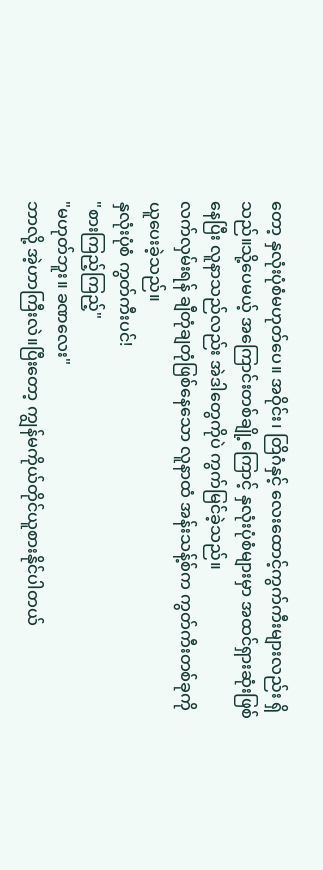တော့ နှလုံးပုံစံမဟုတ်ပေ။ အဝိုင်း၊ တြိဂံနှင့် လေးထောင့်ကွက်ကီးများလည်း ရှိသည်။သို့ပေမယ့် အကြောင်းတစ်ချို့ကြောင့် နှလုံးပုံစံများမှာ အထင်ရှားဆုံးဖြစ်နေပြီး လူနာသည်လည်း အဲဒါတွေကိုပဲ ကွက်မြင်ခဲ့သည်။
လက်လှမ်းရန် ချီတုံချတုံဖြစ်နေသော လူနာထံ အန်းသန့်စ်က ကွတ်ကီးတစ်ခုကို ယူပေးခဲ့သည်။
နှလုံးပုံစံ ကွတ်ကီးပင်!
"စားကြည့်ကြည့်"
"မဟုတ်ဘူး။ ခဏလေး"
ဘာလို့ အဲ့ဟာကြီးလဲ။ပြီးတော့ ကျွန်မကိုယ်တိုင်ယူစားနိုင်ပါတယ်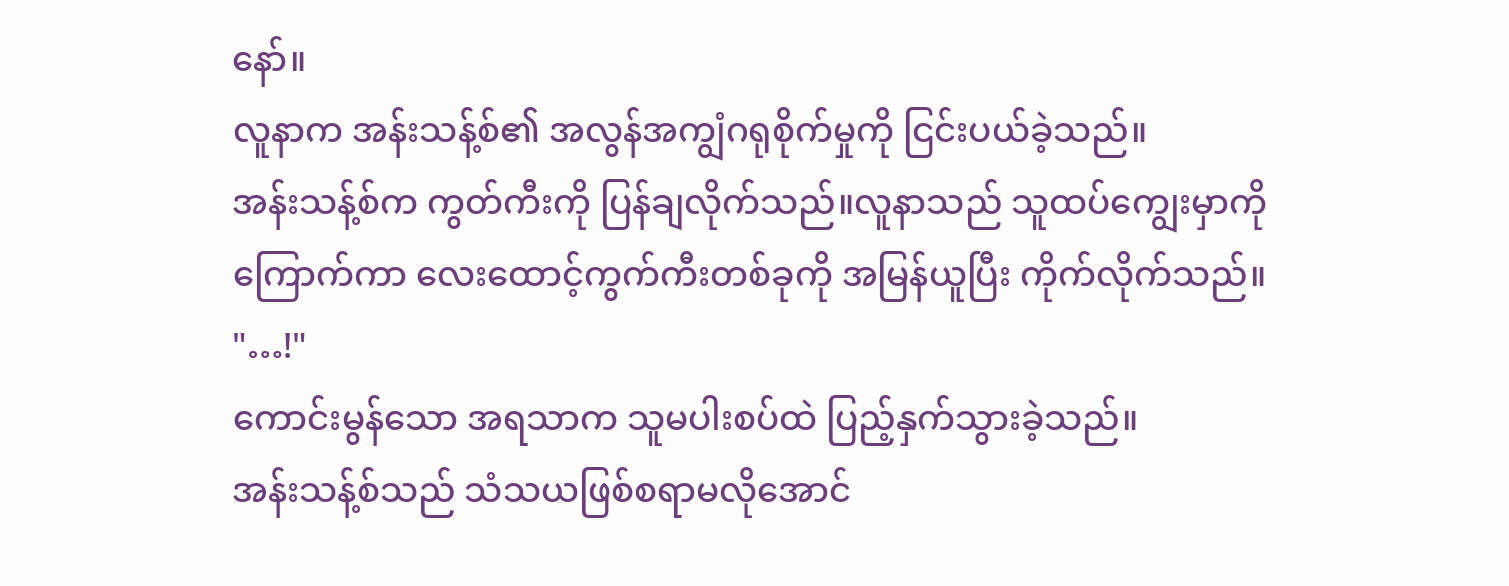နော်။
လူနာက အန်းသန့်စ်၏ အလွန်အကျွံဂရုစိုက်မှုကို ငြင်းပယ်ခဲ့သည်။
အန်းသန့်စ်က ကွတ်ကီးကို ပြန်ချလိုက်သည်။လူနာသည် သူထပ်ကျွေးမှာကိုကြောက်ကာ လေးထောင့်ကွက်ကီးတစ်ခုကို အမြန်ယူပြီး ကိုက်လိုက်သည်။
"…!"
ကောင်းမွန်သော အရသာက သူမပါးစပ်ထဲ ပြည့်နှက်သွားခဲ့သည်။
အန်းသန့်စ်သည် သံသယဖြစ်စရာမလိုအောင်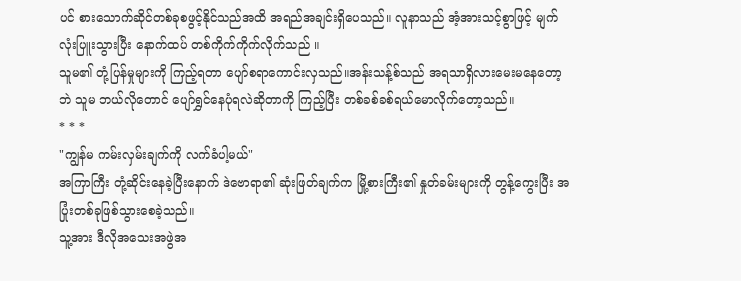ပင် စားသောက်ဆိုင်တစ်ခုစဖွင့်နိုင်သည်အထိ အရည်အချင်းရှိပေသည်။ လူနာသည် အံ့အားသင့်စွာဖြင့် မျက်လုံးပြူးသွားပြီး နောက်ထပ် တစ်ကိုက်ကိုက်လိုက်သည် ။
သူမ၏ တုံ့ပြန်မှုများကို ကြည့်ရတာ ပျော်စရာကောင်းလှသည်။အန်းသန့်စ်သည် အရသာရှိလားမေးမနေတော့ဘဲ သူမ ဘယ်လိုတောင် ပျော်ရွှင်နေပုံရလဲဆိုတာကို ကြည့်ပြီး တစ်ခစ်ခစ်ရယ်မောလိုက်တော့သည်။
* * *
"ကျွန်မ ကမ်းလှမ်းချက်ကို လက်ခံပါ့မယ်"
အကြာကြီး တုံ့ဆိုင်းနေခဲ့ပြီးနောက် ဒဲဗောရာ၏ ဆုံးဖြတ်ချက်က မြို့စားကြီး၏ နှုတ်ခမ်းများကို တွန့်ကွေးပြီး အပြုံးတစ်ခုဖြစ်သွားစေခဲ့သည်။
သူ့အား ဒီလိုအသေးအဖွဲအ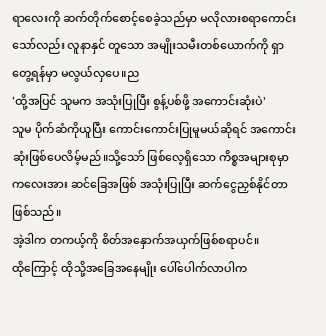ရာလေးကို ဆက်တိုက်စောင့်စေခဲ့သည်မှာ မလိုလားစရာကောင်းသော်လည်း လူနာနှင် တူသော အမျိုးသမီးတစ်ယောက်ကို ရှာတွေ့ရန်မှာ မလွယ်လှပေ။ည
'ထို့အပြင် သူမက အသုံးပြုပြီး စွန့်ပစ်ဖို့ အကောင်းဆုံးပဲ'
သူမ ပိုက်ဆံကိုယူပြီး ကောင်းကောင်းပြုမူမယ်ဆိုရင် အကောင်းဆုံးဖြစ်ပေလိမ့်မည်။သို့သော် ဖြစ်လေ့ရှိသော ကိစ္စအများစုမှာ ကလေးအား ဆင်ခြေအဖြစ် အသုံးပြုပြီး ဆက်ငွေညှစ်နိုင်တာဖြစ်သည်။
အဲ့ဒါက တကယ့်ကို စိတ်အနှောက်အယှက်ဖြစ်စရာပင်။
ထိုကြောင့် ထိုသို့အခြေအနေမျိုး ပေါ်ပေါက်လာပါက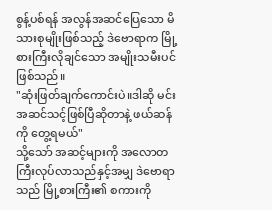စွန့်ပစ်ရန် အလွန်အဆင်ပြေသော မိသားစုမျိုးဖြစ်သည့် ဒဲဗောရာက မြို့စားကြီးလိုချင်သော အမျိုးသမီးပင်ဖြစ်သည်။
"ဆုံးဖြတ်ချက်ကောင်းပဲ။ဒါဆို မင်းအဆင်သင့်ဖြစ်ပြီဆိုတာနဲ့ ဖယ်ဆန်ကို တွေ့ရမယ်"
သို့သော် အဆင့်များကို အလောတကြီးလုပ်လာသည်နှင့်အမျှ ဒဲဗောရာသည် မြို့စားကြီး၏ စကားကို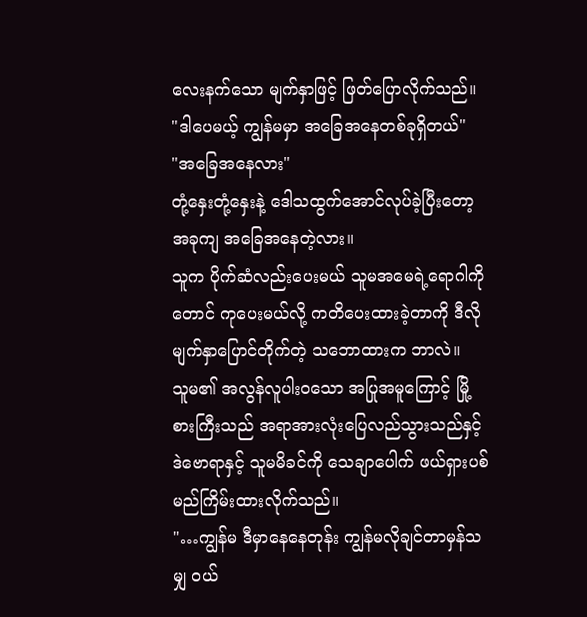လေးနက်သော မျက်နှာဖြင့် ဖြတ်ပြောလိုက်သည်။
"ဒါပေမယ့် ကျွန်မမှာ အခြေအနေတစ်ခုရှိတယ်"
"အခြေအနေလား"
တုံ့နှေးတုံ့နှေးနဲ့ ဒေါသထွက်အောင်လုပ်ခဲ့ပြီးတော့ အခုကျ အခြေအနေတဲ့လား။
သူက ပိုက်ဆံလည်းပေးမယ် သူမအမေရဲ့ရောဂါကိုတောင် ကုပေးမယ်လို့ ကတိပေးထားခဲ့တာကို ဒီလို မျက်နှာပြောင်တိုက်တဲ့ သဘောထားက ဘာလဲ။
သူမ၏ အလွန်လူပါးဝသော အပြုအမူကြောင့် မြို့စားကြီးသည် အရာအားလုံးပြေလည်သွားသည်နှင့် ဒဲဗောရာနှင့် သူမမိခင်ကို သေချာပေါက် ဖယ်ရှားပစ်မည်ကြိမ်းထားလိုက်သည်။
"…ကျွန်မ ဒီမှာနေနေတုန်း ကျွန်မလိုချင်တာမှန်သမျှ ဝယ်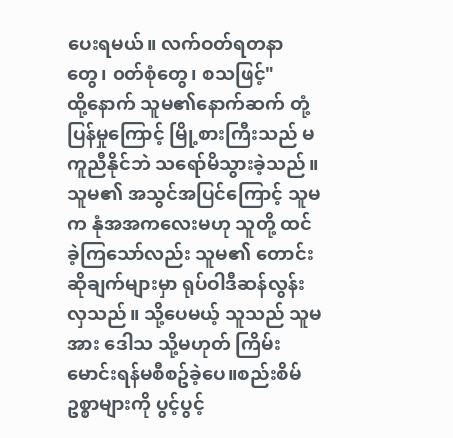ပေးရမယ်။ လက်ဝတ်ရတနာတွေ၊ ၀တ်စုံတွေ၊ စသဖြင့်"
ထို့နောက် သူမ၏နောက်ဆက် တုံ့ပြန်မှုကြောင့် မြို့စားကြီးသည် မကူညီနိုင်ဘဲ သရော်မိသွားခဲ့သည်။
သူမ၏ အသွင်အပြင်ကြောင့် သူမက နုံအအကလေးမဟု သူတို့ ထင်ခဲ့ကြသော်လည်း သူမ၏ တောင်းဆိုချက်များမှာ ရုပ်ဝါဒီဆန်လွန်းလှသည်။ သို့ပေမယ့် သူသည် သူမအား ဒေါသ သို့မဟုတ် ကြိမ်းမောင်းရန်မစီစဥ်ခဲ့ပေ။စည်းစိမ်ဥစ္စာများကို ပွင့်ပွင့်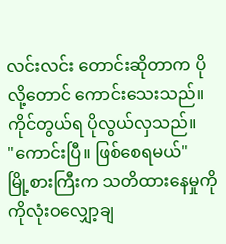လင်းလင်း တောင်းဆိုတာက ပိုလို့တောင် ကောင်းသေးသည်။ ကိုင်တွယ်ရ ပိုလွယ်လှသည်။
"ကောင်းပြီ။ ဖြစ်စေရမယ်"
မြို့စားကြီးက သတိထားနေမှုကို ကိုလုံးဝလျှော့ချ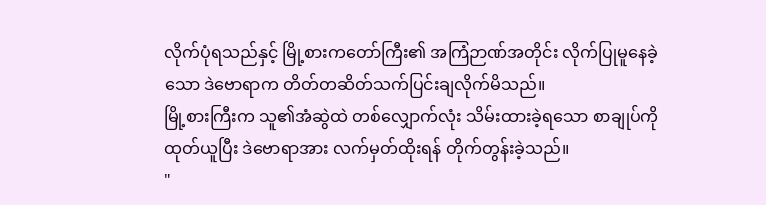လိုက်ပုံရသည်နှင့် မြို့စားကတော်ကြီး၏ အကြံဉာဏ်အတိုင်း လိုက်ပြုမူနေခဲ့သော ဒဲဗောရာက တိတ်တဆိတ်သက်ပြင်းချလိုက်မိသည်။
မြို့စားကြီးက သူ၏အံဆွဲထဲ တစ်လျှောက်လုံး သိမ်းထားခဲ့ရသော စာချုပ်ကိုထုတ်ယူပြီး ဒဲဗောရာအား လက်မှတ်ထိုးရန် တိုက်တွန်းခဲ့သည်။
"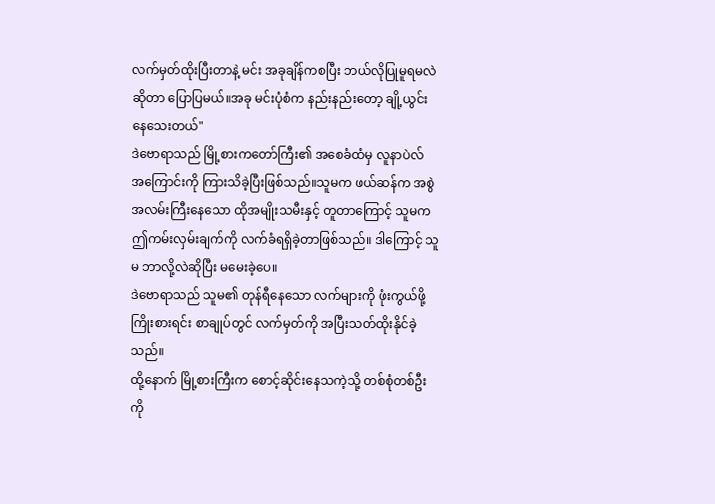လက်မှတ်ထိုးပြီးတာနဲ့ မင်း အခုချိန်ကစပြီး ဘယ်လိုပြုမူရမလဲဆိုတာ ပြောပြမယ်။အခု မင်းပုံစံက နည်းနည်းတော့ ချို့ယွင်းနေသေးတယ်"
ဒဲဗောရာသည် မြို့စားကတော်ကြီး၏ အစေခံထံမှ လူနာပဲလ် အကြောင်းကို ကြားသိခဲ့ပြီးဖြစ်သည်။သူမက ဖယ်ဆန်က အစွဲအလမ်းကြီးနေသော ထိုအမျိုးသမီးနှင့် တူတာကြောင့် သူမက ဤကမ်းလှမ်းချက်ကို လက်ခံရရှိခဲ့တာဖြစ်သည်။ ဒါကြောင့် သူမ ဘာလို့လဲဆိုပြီး မမေးခဲ့ပေ။
ဒဲဗောရာသည် သူမ၏ တုန်ရီနေသော လက်များကို ဖုံးကွယ်ဖို့ကြိုးစားရင်း စာချုပ်တွင် လက်မှတ်ကို အပြီးသတ်ထိုးနိုင်ခဲ့သည်။
ထို့နောက် မြို့စားကြီးက စောင့်ဆိုင်းနေသကဲ့သို့ တစ်စုံတစ်ဦးကို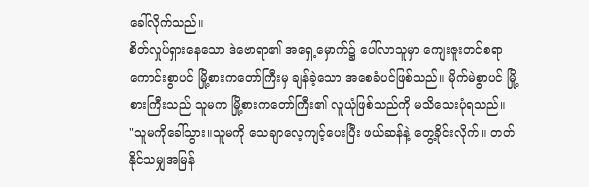ခေါ်လိုက်သည်။
စိတ်လှုပ်ရှားနေသော ဒဲဗောရာ၏ အရှေ့မှောက်၌ ပေါ်လာသူမှာ ကျေးဇူးတင်စရာကောင်းစွာပင် မြို့စားကတော်ကြီးမှ ချန်ခဲ့သော အစေခံပင်ဖြစ်သည်။ မိုက်မဲစွာပင် မြို့စားကြီးသည် သူမက မြို့စားကတော်ကြီး၏ လူယုံဖြစ်သည်ကို မသိသေးပုံရသည်။
"သူမကိုခေါ်သွား။သူမကို သေချာလေ့ကျင့်ပေးပြီး ဖယ်ဆန်နဲ့ တွေ့ခိုင်းလိုက်။ တတ်နိုင်သမျှအမြန်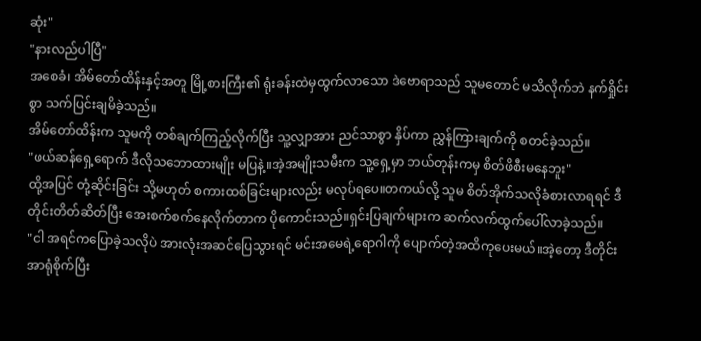ဆုံး"
"နားလည်ပါပြီ"
အစေခံ၊ အိမ်တော်ထိန်းနှင့်အတူ မြို့စားကြီး၏ ရုံးခန်းထဲမှထွက်လာသော ဒဲဗောရာသည် သူမတောင် မသိလိုက်ဘဲ နက်ရှိုင်းစွာ သက်ပြင်းချမိခဲ့သည်။
အိမ်တော်ထိန်းက သူမကို တစ်ချက်ကြည့်လိုက်ပြီး သူ့လျှာအား ညင်သာစွာ နှိပ်ကာ ညွှန်ကြားချက်ကို စတင်ခဲ့သည်။
"ဖယ်ဆန်ရှေ့ရောက် ဒီလိုသဘောထားမျိုး မပြနဲ့။အဲ့အမျိုးသမီးက သူ့ရှေ့မှာ ဘယ်တုန်းကမှ စိတ်ဖိစီးမနေဘူး"
ထို့အပြင် တုံ့ဆိုင်းခြင်း သို့မဟုတ် စကားထစ်ခြင်းများလည်း မလုပ်ရပေ။တကယ်လို့ သူမ စိတ်အိုက်သလိုခံစားလာရရင် ဒီတိုင်းတိတ်ဆိတ်ပြီး အေးစက်စက်နေလိုက်တာက ပိုကောင်းသည်။ရှင်းပြချက်များက ဆက်လက်ထွက်ပေါ်လာခဲ့သည်။
"ငါ အရင်ကပြောခဲ့သလိုပဲ အားလုံးအဆင်ပြေသွားရင် မင်းအမေရဲ့ရောဂါကို ပျောက်တဲ့အထိကုပေးမယ်။အဲ့တော့ ဒီတိုင်း အာရုံစိုက်ပြီး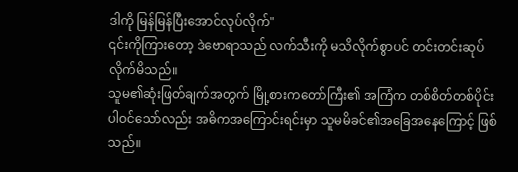ဒါကို မြန်မြန်ပြီးအောင်လုပ်လိုက်"
၎င်းကိုကြားတော့ ဒဲဗောရာသည် လက်သီးကို မသိလိုက်စွာပင် တင်းတင်းဆုပ်လိုက်မိသည်။
သူမ၏ဆုံးဖြတ်ချက်အတွက် မြို့စားကတော်ကြီး၏ အကြံက တစ်စိတ်တစ်ပိုင်းပါဝင်သော်လည်း အဓိကအကြောင်းရင်းမှာ သူမမိခင်၏အခြေအနေကြောင့် ဖြစ်သည်။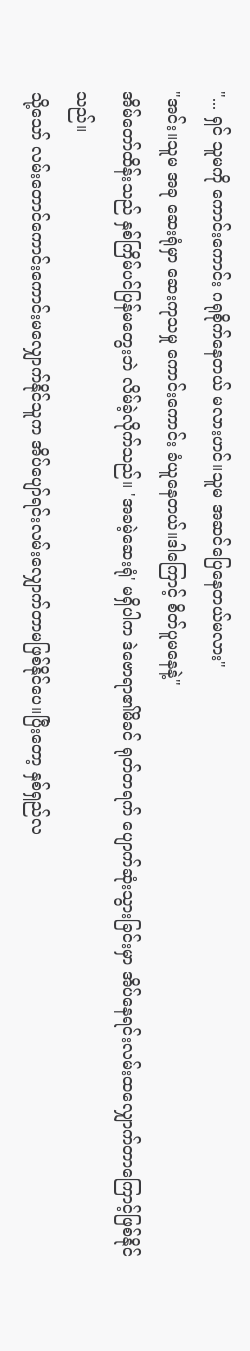"... ရှင် သူမကို ကောင်းကောင်း ဂရုစိုက်နေတယ် မလားဟင်။သူမ အဆင်ပြေနေတယ်မလား"
"အင်း။သူမ အခု ဆေးရုံမှာ ဆေးကုသမှု ကောင်းကောင်း ခံယူနေတယ်။ဒါကြောင့် စိတ်ပူမနေနဲ့"
အိမ်တော်ထိန်းသည် နှစ်ကြိမ်ပင်ပြန်မတွေးဘဲ လိမ်ခဲ့လိုက်သည်။ 'အခမဲ့ဆေးရုံ' မရှိပါက ဒဲဗောရာ၏မိခင် ရုတ်တရက် ပျောက်ဆုံးသွားခြင်းမှာ အိပ်နေရင်းလမ်းထလျှောက်တာကြောင့်ဖြစ်နိုင်သည်။
သို့သော် လမ်းတောင်ကောင်းကောင်းမလျှောက်နိုင်သူက အိပ်ပျော်ရင်းလမ်းလျှောက်တာမဖြစ်နိုင်ပေ။ပြီးတော့ နှစ်ရှည်လ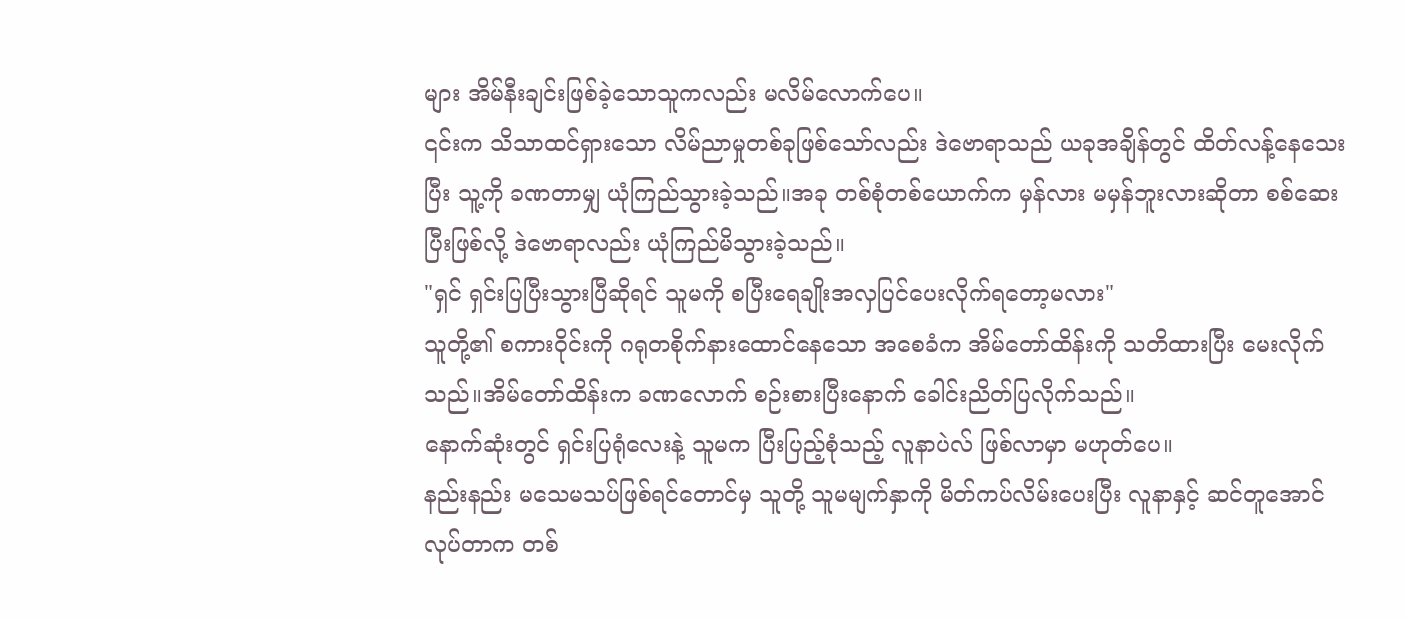များ အိမ်နီးချင်းဖြစ်ခဲ့သောသူကလည်း မလိမ်လောက်ပေ။
၎င်းက သိသာထင်ရှားသော လိမ်ညာမှုတစ်ခုဖြစ်သော်လည်း ဒဲဗောရာသည် ယခုအချိန်တွင် ထိတ်လန့်နေသေးပြီး သူ့ကို ခဏတာမျှ ယုံကြည်သွားခဲ့သည်။အခု တစ်စုံတစ်ယောက်က မှန်လား မမှန်ဘူးလားဆိုတာ စစ်ဆေးပြီးဖြစ်လို့ ဒဲဗောရာလည်း ယုံကြည်မိသွားခဲ့သည်။
"ရှင် ရှင်းပြပြီးသွားပြီဆိုရင် သူမကို စပြီးရေချိုးအလှပြင်ပေးလိုက်ရတော့မလား"
သူတို့၏ စကားဝိုင်းကို ဂရုတစိုက်နားထောင်နေသော အစေခံက အိမ်တော်ထိန်းကို သတိထားပြီး မေးလိုက်သည်။အိမ်တော်ထိန်းက ခဏလောက် စဉ်းစားပြီးနောက် ခေါင်းညိတ်ပြလိုက်သည်။
နောက်ဆုံးတွင် ရှင်းပြရုံလေးနဲ့ သူမက ပြီးပြည့်စုံသည့် လူနာပဲလ် ဖြစ်လာမှာ မဟုတ်ပေ။
နည်းနည်း မသေမသပ်ဖြစ်ရင်တောင်မှ သူတို့ သူမမျက်နှာကို မိတ်ကပ်လိမ်းပေးပြီး လူနာနှင့် ဆင်တူအောင် လုပ်တာက တစ်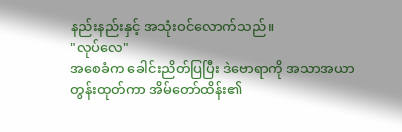နည်းနည်းနှင့် အသုံးဝင်လောက်သည်။
"လုပ်လေ"
အစေခံက ခေါင်းညိတ်ပြပြီး ဒဲဗောရာကို အသာအယာ တွန်းထုတ်ကာ အိမ်တော်ထိန်း၏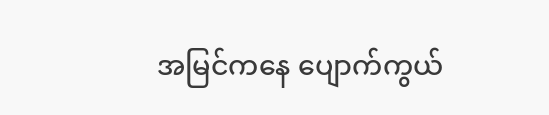အမြင်ကနေ ပျောက်ကွယ်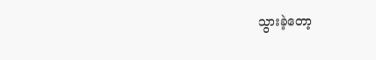သွားခဲ့တော့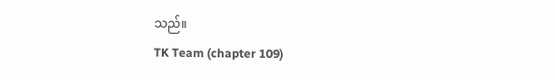သည်။
TK Team (chapter 109)